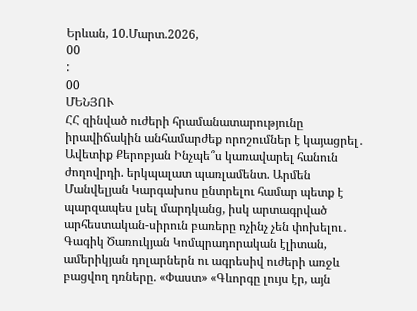Երևան, 10.Մարտ.2026,
00
:
00
ՄԵՆՅՈՒ
ՀՀ զինված ուժերի հրամանատարությունը իրավիճակին անհամարժեք որոշումներ է կայացրել․ Ավետիք Քերոբյան Ինչպե՞ս կառավարել հանուն ժողովրդի. երկպալատ պառլամենտ. Արմեն Մանվելյան Կարգախոս ընտրելու համար պետք է պարզապես լսել մարդկանց, իսկ արտագրված արհեստական-սիրուն բառերը ոչինչ չեն փոխելու․ Գագիկ Ծառուկյան Կոմպրադորական էլիտան, ամերիկյան դոլարներն ու ագրեսիվ ուժերի առջև բացվող դռները. «Փաստ» «Գևորգը լույս էր, այն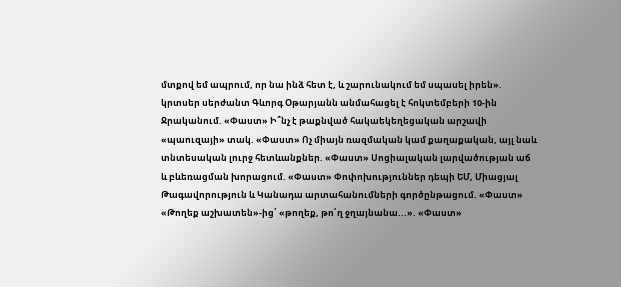մտքով եմ ապրում, որ նա ինձ հետ է, և շարունակում եմ սպասել իրեն». կրտսեր սերժանտ Գևորգ Օթարյանն անմահացել է հոկտեմբերի 10-ին Ջրականում. «Փաստ» Ի՞նչ է թաքնված հակաեկեղեցական արշավի «պաուզայի» տակ. «Փաստ» Ոչ միայն ռազմական կամ քաղաքական, այլ նաև տնտեսական լուրջ հետևանքներ. «Փաստ» Սոցիալական լարվածության աճ և բևեռացման խորացում. «Փաստ» Փոփոխություններ դեպի ԵՄ, Միացյալ Թագավորություն և Կանադա արտահանումների գործընթացում. «Փաստ» «Թողեք աշխատեն»-ից՝ «թողեք, թո՛ղ ջղայնանա...». «Փաստ»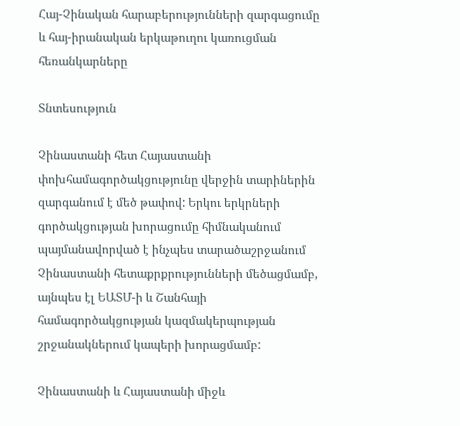Հայ-Չինական հարաբերությունների զարգացումը և հայ-իրանական երկաթուղու կառուցման հեռանկարները

Տնտեսություն

Չինաստանի հետ Հայաստանի փոխհամագործակցությունը վերջին տարիներին զարգանում է մեծ թափով: Երկու երկրների գործակցության խորացումը հիմնականում պայմանավորված է ինչպես տարածաշրջանում Չինաստանի հետաքրքրությունների մեծացմամբ, այնպես էլ ԵԱՏՄ-ի և Շանհայի համագործակցության կազմակերպության շրջանակներում կապերի խորացմամբ:

Չինաստանի և Հայաստանի միջև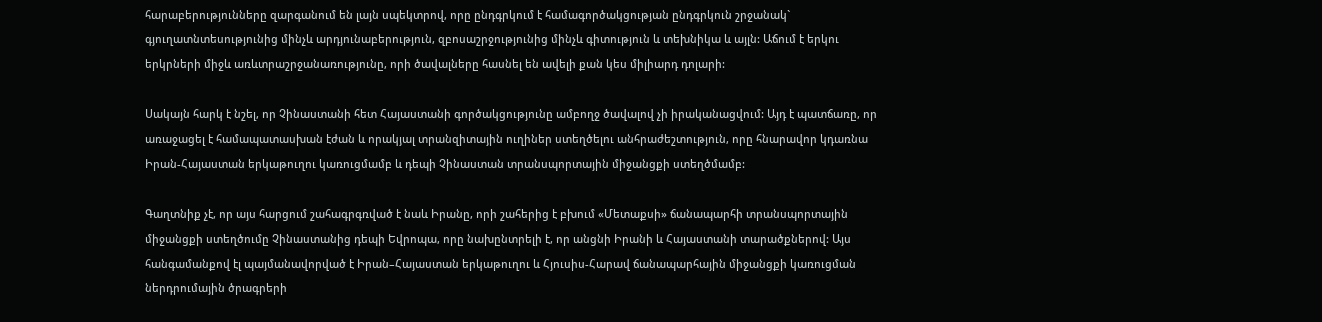հարաբերությունները զարգանում են լայն սպեկտրով, որը ընդգրկում է համագործակցության ընդգրկուն շրջանակ` գյուղատնտեսությունից մինչև արդյունաբերություն, զբոսաշրջությունից մինչև գիտություն և տեխնիկա և այլն: Աճում է երկու երկրների միջև առևտրաշրջանառությունը, որի ծավալները հասնել են ավելի քան կես միլիարդ դոլարի:

Սակայն հարկ է նշել, որ Չինաստանի հետ Հայաստանի գործակցությունը ամբողջ ծավալով չի իրականացվում: Այդ է պատճառը, որ առաջացել է համապատասխան էժան և որակյալ տրանզիտային ուղիներ ստեղծելու անհրաժեշտություն, որը հնարավոր կդառնա Իրան-Հայաստան երկաթուղու կառուցմամբ և դեպի Չինաստան տրանսպորտային միջանցքի ստեղծմամբ:

Գաղտնիք չէ, որ այս հարցում շահագրգռված է նաև Իրանը, որի շահերից է բխում «Մետաքսի» ճանապարհի տրանսպորտային միջանցքի ստեղծումը Չինաստանից դեպի Եվրոպա, որը նախընտրելի է, որ անցնի Իրանի և Հայաստանի տարածքներով: Այս հանգամանքով էլ պայմանավորված է Իրան–Հայաստան երկաթուղու և Հյուսիս-Հարավ ճանապարհային միջանցքի կառուցման ներդրումային ծրագրերի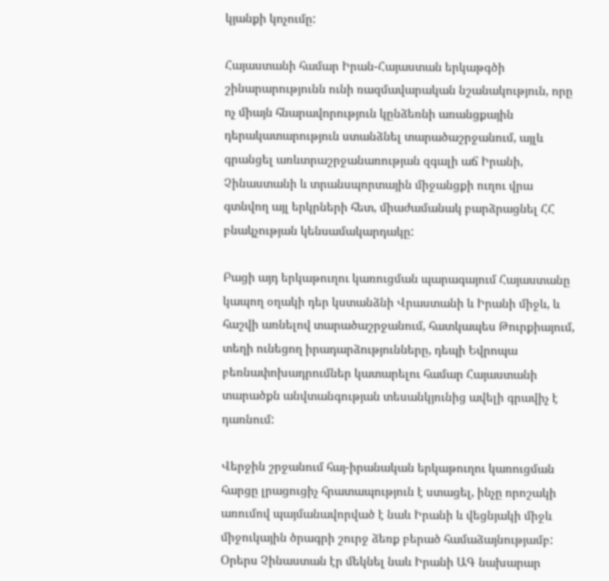կյանքի կոչումը:

Հայաստանի համար Իրան-Հայաստան երկաթգծի շինարարությունն ունի ռազմավարական նշանակություն, որը ոչ միայն հնարավորություն կընձեռնի առանցքային դերակատարություն ստանձնել տարածաշրջանում, այլև գրանցել առևտրաշրջանառության զգալի աճ Իրանի, Չինաստանի և տրանսպորտային միջանցքի ուղու վրա գտնվող այլ երկրների հետ, միաժամանակ բարձրացնել ՀՀ բնակչության կենսամակարդակը:

Բացի այդ երկաթուղու կառուցման պարագայում Հայաստանը կապող օղակի դեր կստանձնի Վրաստանի և Իրանի միջև, և հաշվի առնելով տարածաշրջանում, հատկապես Թուրքիայում, տեղի ունեցող իրադարձությունները, դեպի Եվրոպա բեռնափոխադրումներ կատարելու համար Հայաստանի տարածքն անվտանգության տեսանկյունից ավելի գրավիչ է դառնում:

Վերջին շրջանում հայ-իրանական երկաթուղու կառուցման հարցը լրացուցիչ հրատապություն է ստացել, ինչը որոշակի առումով պայմանավորված է նաև Իրանի և վեցնյակի միջև միջուկային ծրագրի շուրջ ձեռք բերած համաձայնությամբ: Օրերս Չինաստան էր մեկնել նաև Իրանի ԱԳ նախարար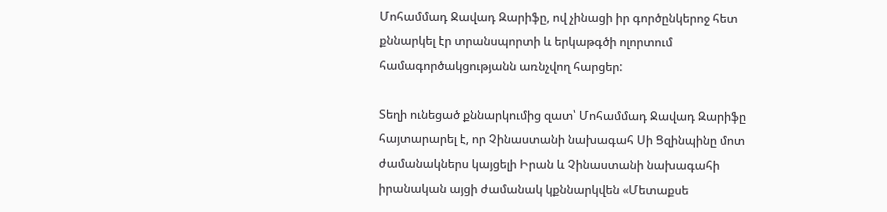Մոհամմադ Ջավադ Զարիֆը, ով չինացի իր գործընկերոջ հետ քննարկել էր տրանսպորտի և երկաթգծի ոլորտում համագործակցությանն առնչվող հարցեր:

Տեղի ունեցած քննարկումից զատ՝ Մոհամմադ Ջավադ Զարիֆը հայտարարել է, որ Չինաստանի նախագահ Սի Ցզինպինը մոտ ժամանակներս կայցելի Իրան և Չինաստանի նախագահի իրանական այցի ժամանակ կքննարկվեն «Մետաքսե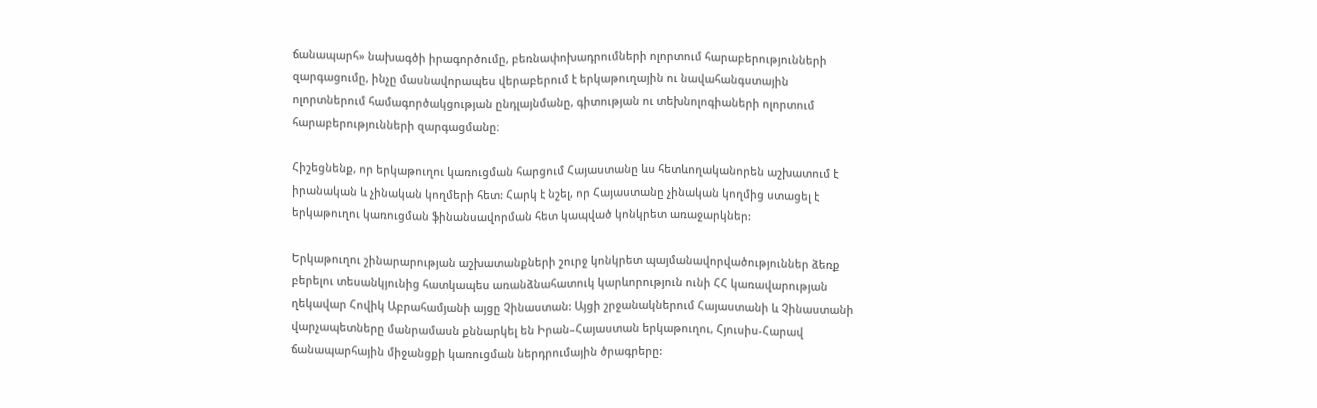ճանապարհ» նախագծի իրագործումը, բեռնափոխադրումների ոլորտում հարաբերությունների զարգացումը, ինչը մասնավորապես վերաբերում է երկաթուղային ու նավահանգստային ոլորտներում համագործակցության ընդլայնմանը, գիտության ու տեխնոլոգիաների ոլորտում հարաբերությունների զարգացմանը։

Հիշեցնենք, որ երկաթուղու կառուցման հարցում Հայաստանը ևս հետևողականորեն աշխատում է իրանական և չինական կողմերի հետ: Հարկ է նշել, որ Հայաստանը չինական կողմից ստացել է երկաթուղու կառուցման ֆինանսավորման հետ կապված կոնկրետ առաջարկներ:

Երկաթուղու շինարարության աշխատանքների շուրջ կոնկրետ պայմանավորվածություններ ձեռք բերելու տեսանկյունից հատկապես առանձնահատուկ կարևորություն ունի ՀՀ կառավարության ղեկավար Հովիկ Աբրահամյանի այցը Չինաստան: Այցի շրջանակներում Հայաստանի և Չինաստանի վարչապետները մանրամասն քննարկել են Իրան–Հայաստան երկաթուղու, Հյուսիս-Հարավ ճանապարհային միջանցքի կառուցման ներդրումային ծրագրերը: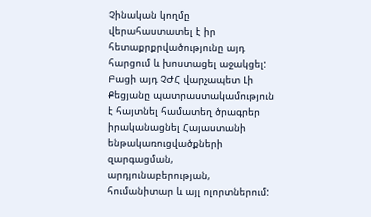Չինական կողմը վերահաստատել է իր հետաքրքրվածությունը այդ հարցում և խոստացել աջակցել: Բացի այդ ՉԺՀ վարչապետ Լի Քեցյանը պատրաստակամություն է հայտնել համատեղ ծրագրեր իրականացնել Հայաստանի ենթակառուցվածքների զարգացման, արդյունաբերության, հումանիտար և այլ ոլորտներում: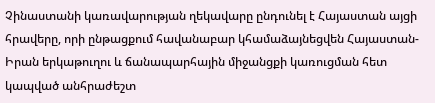Չինաստանի կառավարության ղեկավարը ընդունել է Հայաստան այցի հրավերը, որի ընթացքում հավանաբար կհամաձայնեցվեն Հայաստան-Իրան երկաթուղու և ճանապարհային միջանցքի կառուցման հետ կապված անհրաժեշտ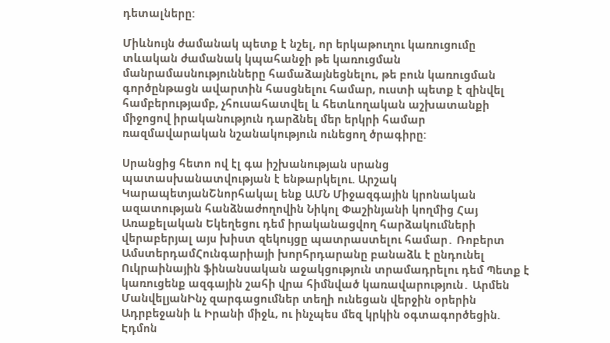դետալները:

Միևնույն ժամանակ պետք է նշել, որ երկաթուղու կառուցումը տևական ժամանակ կպահանջի թե կառուցման մանրամասնությունները համաձայնեցնելու, թե բուն կառուցման գործընթացն ավարտին հասցնելու համար, ուստի պետք է զինվել համբերությամբ, չհուսահատվել և հետևողական աշխատանքի միջոցով իրականություն դարձնել մեր երկրի համար ռազմավարական նշանակություն ունեցող ծրագիրը:

Սրանցից հետո ով էլ գա իշխանության սրանց պատասխանատվության է ենթարկելու. Արշակ ԿարապետյանՇնորհակալ ենք ԱՄՆ Միջազգային կրոնական ազատության հանձնաժողովին Նիկոլ Փաշինյանի կողմից Հայ Առաքելական Եկեղեցու դեմ իրականացվող հարձակումների վերաբերյալ այս խիստ զեկույցը պատրաստելու համար․ Ռոբերտ ԱմստերդամՀունգարիայի խորհրդարանը բանաձև է ընդունել Ուկրաինային ֆինանսական աջակցություն տրամադրելու դեմ Պետք է կառուցենք ազգային շահի վրա հիմնված կառավարություն․ Արմեն ՄանվելյանԻնչ զարգացումներ տեղի ունեցան վերջին օրերին Ադրբեջանի և Իրանի միջև, ու ինչպես մեզ կրկին օգտագործեցին. Էդմոն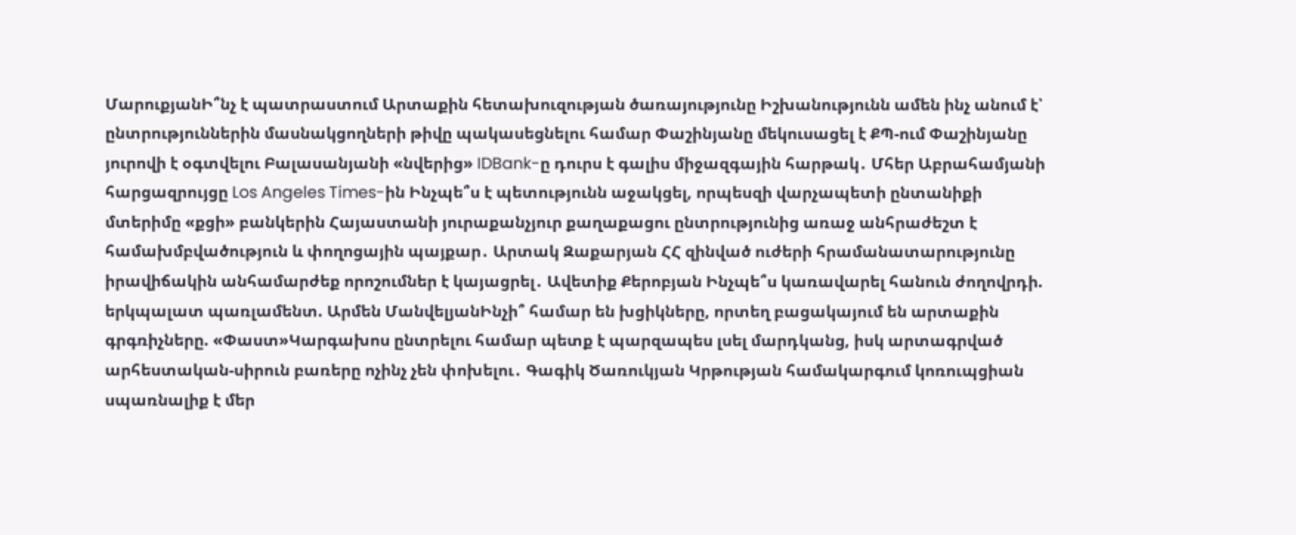ՄարուքյանԻ՞նչ է պատրաստում Արտաքին հետախուզության ծառայությունը Իշխանությունն ամեն ինչ անում է՝ ընտրություններին մասնակցողների թիվը պակասեցնելու համար Փաշինյանը մեկուսացել է ՔՊ-ում Փաշինյանը յուրովի է օգտվելու Բալասանյանի «նվերից» IDBank-ը դուրս է գալիս միջազգային հարթակ․ Մհեր Աբրահամյանի հարցազրույցը Los Angeles Times-ին Ինչպե՞ս է պետությունն աջակցել, որպեսզի վարչապետի ընտանիքի մտերիմը «քցի» բանկերին Հայաստանի յուրաքանչյուր քաղաքացու ընտրությունից առաջ անհրաժեշտ է համախմբվածություն և փողոցային պայքար․ Արտակ Զաքարյան ՀՀ զինված ուժերի հրամանատարությունը իրավիճակին անհամարժեք որոշումներ է կայացրել․ Ավետիք Քերոբյան Ինչպե՞ս կառավարել հանուն ժողովրդի. երկպալատ պառլամենտ. Արմեն ՄանվելյանԻնչի՞ համար են խցիկները, որտեղ բացակայում են արտաքին գրգռիչները. «Փաստ»Կարգախոս ընտրելու համար պետք է պարզապես լսել մարդկանց, իսկ արտագրված արհեստական-սիրուն բառերը ոչինչ չեն փոխելու․ Գագիկ Ծառուկյան Կրթության համակարգում կոռուպցիան սպառնալիք է մեր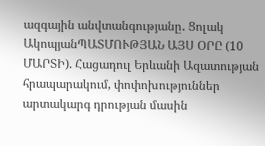ազգային անվտանգությանը․ Ցոլակ ԱկոպյանՊԱՏՄՈՒԹՅԱՆ ԱՅՍ ՕՐԸ (10 ՄԱՐՏԻ). Հացադուլ Երևանի Ազատության հրապարակում, փոփոխություններ արտակարգ դրության մասին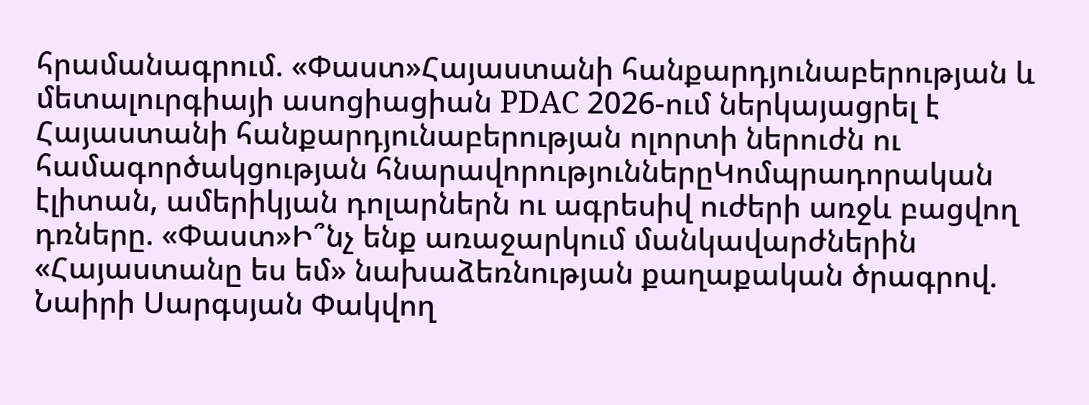հրամանագրում. «Փաստ»Հայաստանի հանքարդյունաբերության և մետալուրգիայի ասոցիացիան PDAC 2026-ում ներկայացրել է Հայաստանի հանքարդյունաբերության ոլորտի ներուժն ու համագործակցության հնարավորություններըԿոմպրադորական էլիտան, ամերիկյան դոլարներն ու ագրեսիվ ուժերի առջև բացվող դռները. «Փաստ»Ի՞նչ ենք առաջարկում մանկավարժներին «Հայաստանը ես եմ» նախաձեռնության քաղաքական ծրագրով. Նաիրի Սարգսյան Փակվող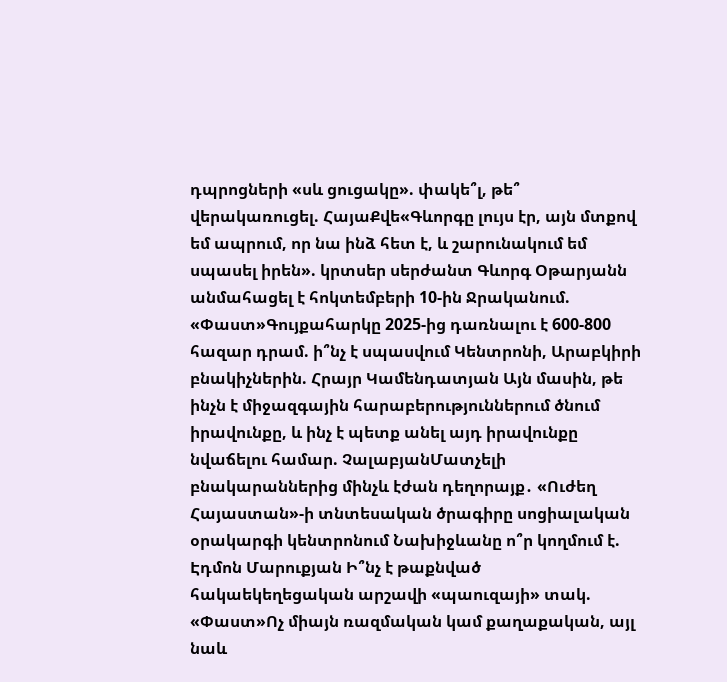դպրոցների «սև ցուցակը». փակե՞լ, թե՞ վերակառուցել. ՀայաՔվե«Գևորգը լույս էր, այն մտքով եմ ապրում, որ նա ինձ հետ է, և շարունակում եմ սպասել իրեն». կրտսեր սերժանտ Գևորգ Օթարյանն անմահացել է հոկտեմբերի 10-ին Ջրականում. «Փաստ»Գույքահարկը 2025-ից դառնալու է 600-800 հազար դրամ. ի՞նչ է սպասվում Կենտրոնի, Արաբկիրի բնակիչներին. Հրայր Կամենդատյան Այն մասին, թե ինչն է միջազգային հարաբերություններում ծնում իրավունքը, և ինչ է պետք անել այդ իրավունքը նվաճելու համար. ՉալաբյանՄատչելի բնակարաններից մինչև էժան դեղորայք․ «Ուժեղ Հայաստան»-ի տնտեսական ծրագիրը սոցիալական օրակարգի կենտրոնում Նախիջևանը ո՞ր կողմում է. Էդմոն Մարուքյան Ի՞նչ է թաքնված հակաեկեղեցական արշավի «պաուզայի» տակ. «Փաստ»Ոչ միայն ռազմական կամ քաղաքական, այլ նաև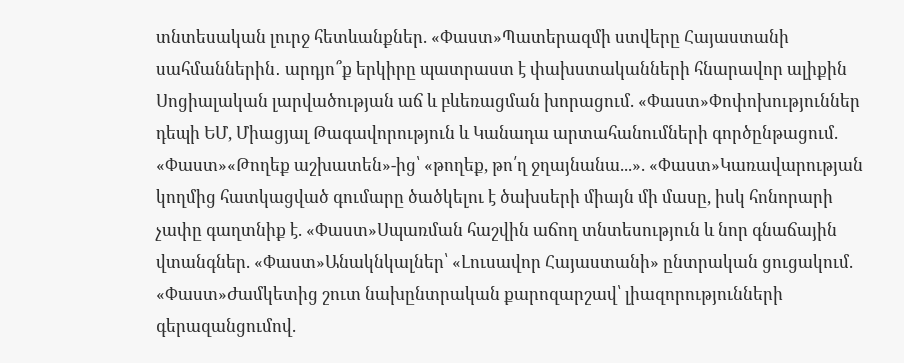տնտեսական լուրջ հետևանքներ. «Փաստ»Պատերազմի ստվերը Հայաստանի սահմաններին․ արդյո՞ք երկիրը պատրաստ է փախստականների հնարավոր ալիքին Սոցիալական լարվածության աճ և բևեռացման խորացում. «Փաստ»Փոփոխություններ դեպի ԵՄ, Միացյալ Թագավորություն և Կանադա արտահանումների գործընթացում. «Փաստ»«Թողեք աշխատեն»-ից՝ «թողեք, թո՛ղ ջղայնանա...». «Փաստ»Կառավարության կողմից հատկացված գումարը ծածկելու է ծախսերի միայն մի մասը, իսկ հոնորարի չափը գաղտնիք է. «Փաստ»Սպառման հաշվին աճող տնտեսություն և նոր գնաճային վտանգներ. «Փաստ»Անակնկալներ՝ «Լուսավոր Հայաստանի» ընտրական ցուցակում. «Փաստ»Ժամկետից շուտ նախընտրական քարոզարշավ՝ լիազորությունների գերազանցումով.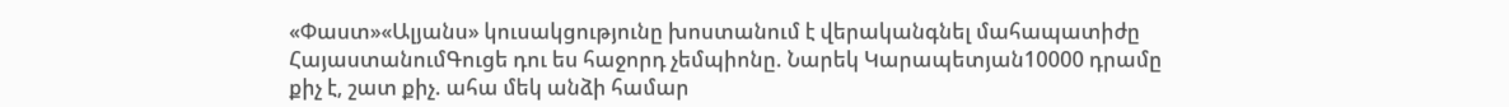«Փաստ»«Ալյանս» կուսակցությունը խոստանում է վերականգնել մահապատիժը ՀայաստանումԳուցե դու ես հաջորդ չեմպիոնը. Նարեկ Կարապետյան10000 դրամը քիչ է, շատ քիչ. ահա մեկ անձի համար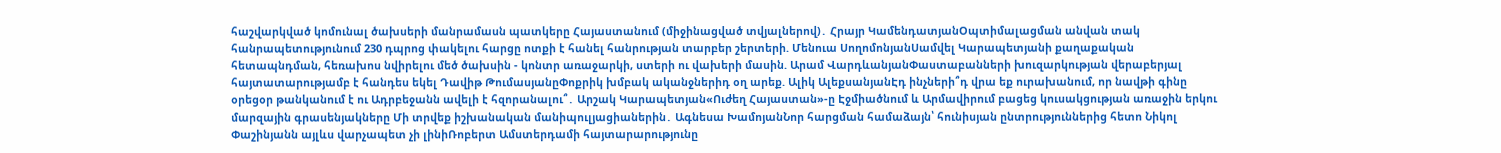հաշվարկված կոմունալ ծախսերի մանրամասն պատկերը Հայաստանում (միջինացված տվյալներով)․ Հրայր ԿամենդատյանՕպտիմալացման անվան տակ հանրապետությունում 230 դպրոց փակելու հարցը ոտքի է հանել հանրության տարբեր շերտերի. Մենուա ՍողոմոնյանՍամվել Կարապետյանի քաղաքական հետապնդման, հեռախոս նվիրելու մեծ ծախսին - կոնտր առաջարկի, ստերի ու վախերի մասին. Արամ ՎարդևանյանՓաստաբանների խուզարկության վերաբերյալ հայտատարությամբ է հանդես եկել Դավիթ ԹումասյանըՓոքրիկ խմբակ ականջներիդ օղ արեք. Ալիկ ԱլեքսանյանԷդ ինչների՞դ վրա եք ուրախանում, որ նավթի գինը օրեցօր թանկանում է ու Ադրբեջանն ավելի է հզորանալու՞․ Արշակ Կարապետյան«Ուժեղ Հայաստան»-ը Էջմիածնում և Արմավիրում բացեց կուսակցության առաջին երկու մարզային գրասենյակները Մի տրվեք իշխանական մանիպուլյացիաներին․ Ագնեսա ԽամոյանՆոր հարցման համաձայն՝ հունիսյան ընտրություններից հետո Նիկոլ Փաշինյանն այլևս վարչապետ չի լինիՌոբերտ Ամստերդամի հայտարարությունը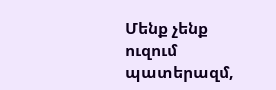Մենք չենք ուզում պատերազմ,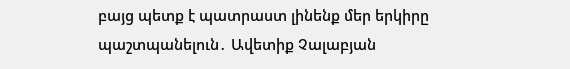բայց պետք է պատրաստ լինենք մեր երկիրը պաշտպանելուն․ Ավետիք Չալաբյան